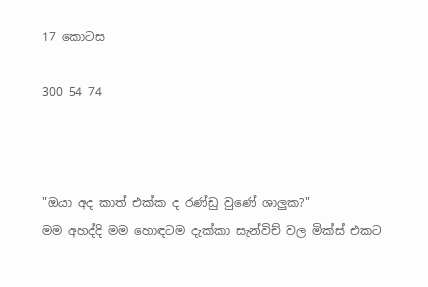17 කොටස

300 54 74



"ඔයා අද කාත් එක්ක ද රණ්ඩු වුණේ ශාලුක?"
මම අහද්දි මම හොඳටම දැක්කා සැන්විච් වල මික්ස් එකට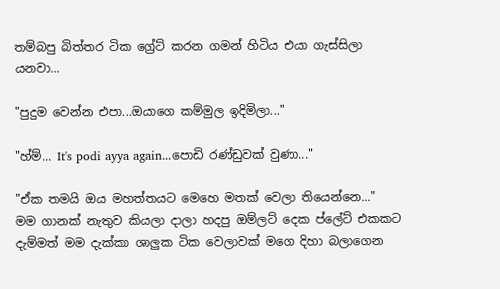තම්බපු බිත්තර ටික ග්‍රේට් කරන ගමන් හිටිය එයා ගැස්සිලා යනවා...

"පුදුම වෙන්න එපා...ඔයාගෙ කම්මුල ඉදිමිලා..."

"හ්ම්... It's podi ayya again...පොඩි රණ්ඩුවක් වුණා..."

"ඒක තමයි ඔය මහත්තයට මෙහෙ මතක් වෙලා තියෙන්නෙ..."
මම ගානක් නැතුව කියලා දාලා හදපු ඔම්ලට් දෙක ප්ලේට් එකකට දැම්මත් මම දැක්කා ශාලුක ටික වෙලාවක් මගෙ දිහා බලාගෙන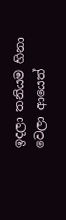ඉදලා තනියම හිනා වෙලා ආයෙත්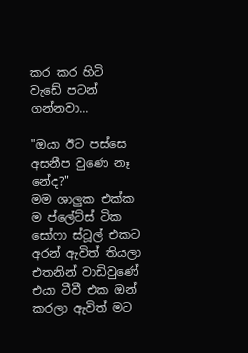කර කර හිටි වැඩේ පටන් ගන්නවා...

"ඔයා ඊට පස්සෙ අසනීප වුණෙ නෑ නේද?"
මම ශාලුක එක්ක ම ප්ලේට්ස් ටික සෝෆා ස්ටූල් එකට අරන් ඇවිත් තියලා එතනින් වාඩිවුණේ එයා ටීවී එක ඔන් කරලා ඇවිත් මට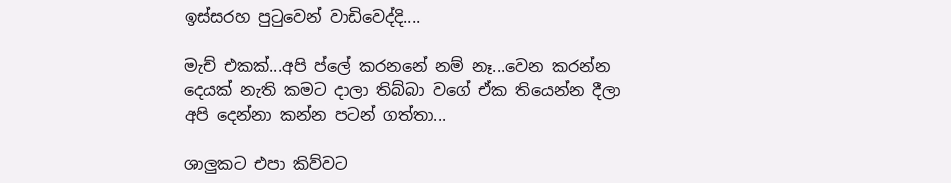ඉස්සරහ පුටුවෙන් වාඩිවෙද්දි....

මැච් එකක්...අපි ප්ලේ කරනනේ නම් නෑ...වෙන කරන්න දෙයක් නැති කමට දාලා තිබ්බා වගේ ඒක තියෙන්න දීලා අපි දෙන්නා කන්න පටන් ගත්තා...

ශාලුකට එපා කිව්වට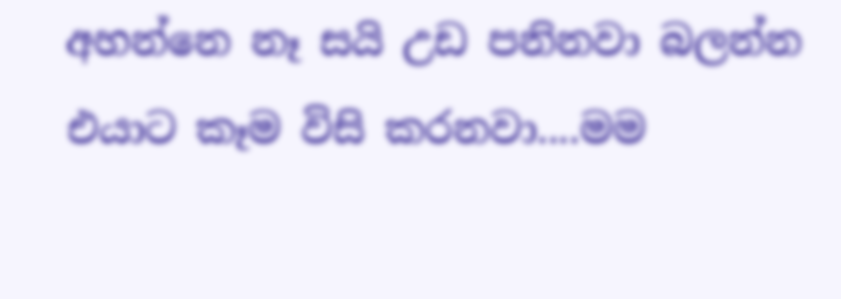අහන්නෙ නෑ සයි උඩ පනිනවා බලන්න එයාට කෑම විසි කරනවා....මම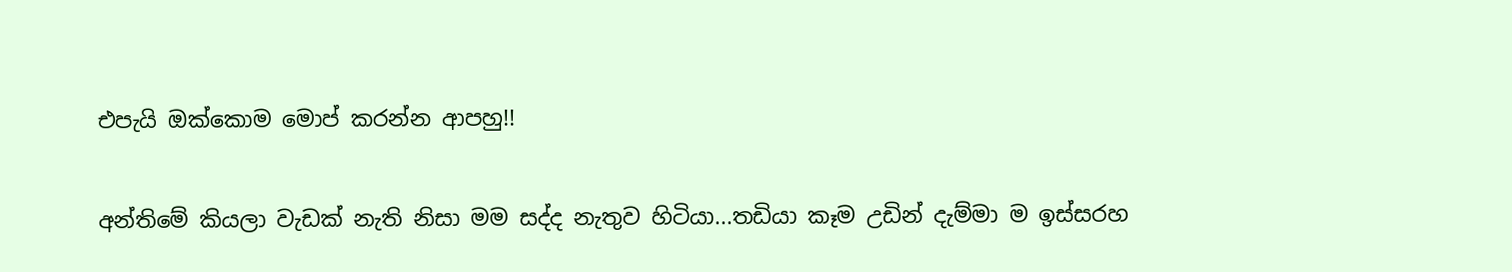එපැයි ඔක්කොම මොප් කරන්න ආපහු!!

අන්තිමේ කියලා වැඩක් නැති නිසා මම සද්ද නැතුව හිටියා...තඩියා කෑම උඩින් දැම්මා ම ඉස්සරහ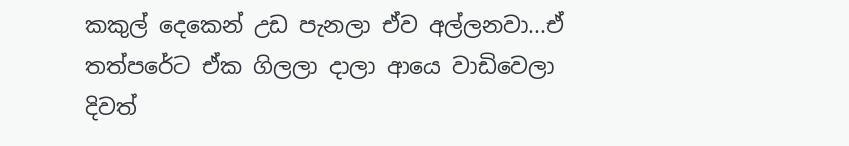කකුල් දෙකෙන් උඩ පැනලා ඒව අල්ලනවා...ඒ තත්පරේට ඒක ගිලලා දාලා ආයෙ වාඩිවෙලා දිවත්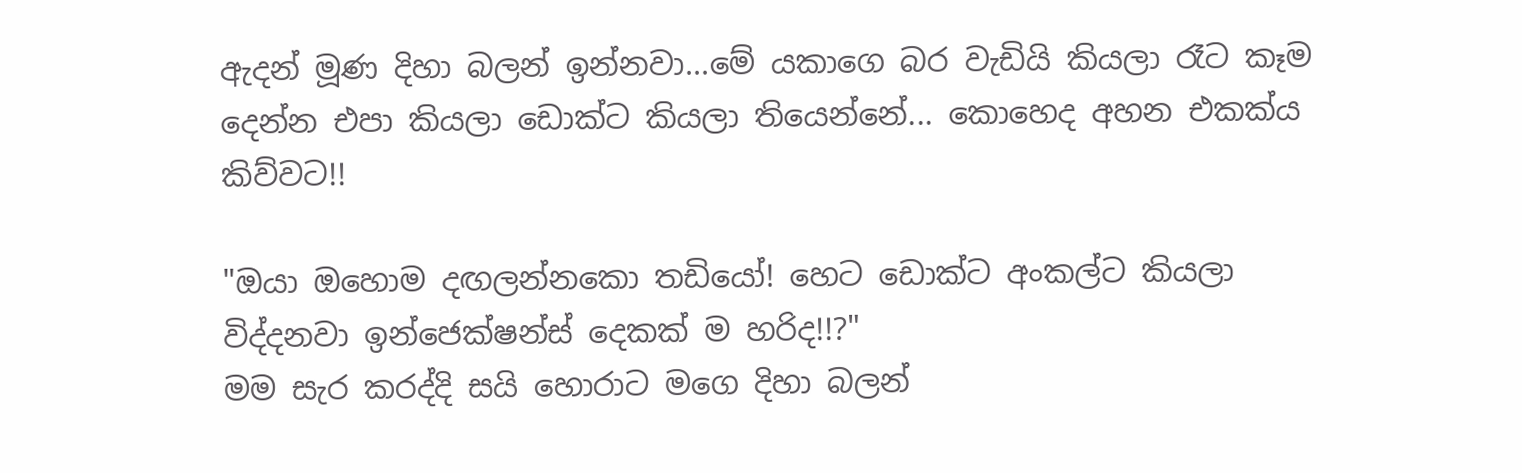ඇදන් මූණ දිහා බලන් ඉන්නවා...මේ යකාගෙ බර වැඩියි කියලා රෑට කෑම දෙන්න එපා කියලා ඩොක්ට කියලා තියෙන්නේ... කොහෙද අහන එකක්ය කිව්වට!!

"ඔයා ඔහොම දඟලන්නකො තඩියෝ! හෙට ඩොක්ට අංකල්ට කියලා විද්දනවා ඉන්ජෙක්ෂන්ස් දෙකක් ම හරිද!!?"
මම සැර කරද්දි සයි හොරාට මගෙ දිහා බලන්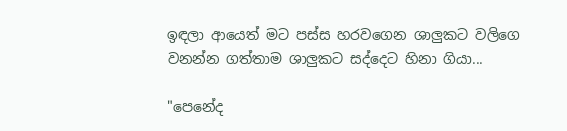ඉඳලා ආයෙත් මට පස්ස හරවගෙන ශාලුකට වලිගෙ වනන්න ගත්තාම ශාලුකට සද්දෙට හිනා ගියා...

"පෙනේද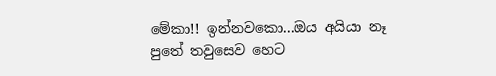මේකා!! ඉන්නවකො...ඔය අයියා නෑ පුතේ තවුසෙව හෙට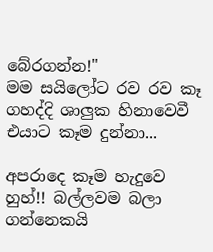බේරගන්න!"
මම සයිලෝට රව රව කෑ ගහද්දි ශාලුක හිනාවෙවී එයාට කෑම දුන්නා...

අපරාදෙ කෑම හැදුවෙ හුහ්!! බල්ලවම බලා ගන්නෙකයි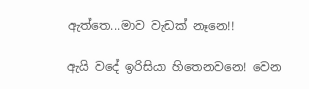ඇත්තෙ...මාව වැඩක් නෑනෙ!!

ඇයි වදේ ඉරිසියා හිතෙනවනෙ! වෙන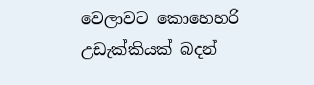වෙලාවට කොහෙහරි උඩැක්කියක් බදන්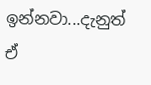ඉන්නවා...දැනුත් ඒ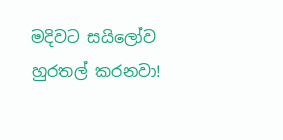මදිවට සයිලෝව හුරතල් කරනවා!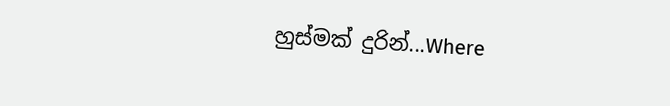හුස්මක් දුරින්...Where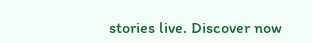stories live. Discover now